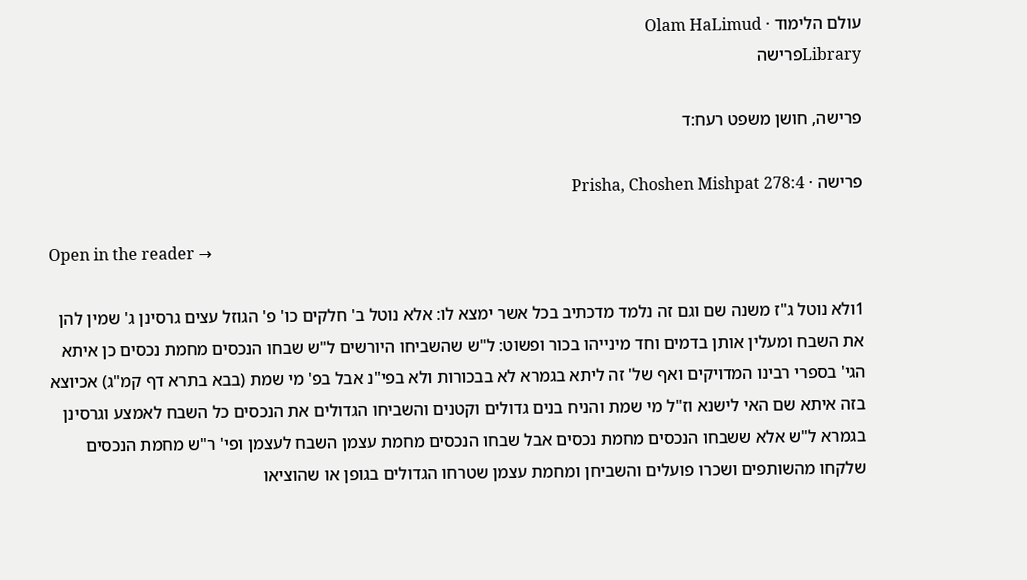עולם הלימוד · Olam HaLimud
Libraryפרישה

פרישה, חושן משפט רעח:ד

פרישה · Prisha, Choshen Mishpat 278:4

Open in the reader →

1ולא נוטל ג"ז משנה שם וגם זה נלמד מדכתיב בכל אשר ימצא לו: אלא נוטל ב' חלקים כו' פ' הגוזל עצים גרסינן ג' שמין להן את השבח ומעלין אותן בדמים וחד מינייהו בכור ופשוט: ל"ש שהשביחו היורשים ל"ש שבחו הנכסים מחמת נכסים כן איתא הגי' בספרי רבינו המדויקים ואף של' זה ליתא בגמרא לא בבכורות ולא בפי"נ אבל בפ' מי שמת (בבא בתרא דף קמ"ג) אכיוצא בזה איתא שם האי לישנא וז"ל מי שמת והניח בנים גדולים וקטנים והשביחו הגדולים את הנכסים כל השבח לאמצע וגרסינן בגמרא ל"ש אלא ששבחו הנכסים מחמת נכסים אבל שבחו הנכסים מחמת עצמן השבח לעצמן ופי' ר"ש מחמת הנכסים שלקחו מהשותפים ושכרו פועלים והשביחן ומחמת עצמן שטרחו הגדולים בגופן או שהוציאו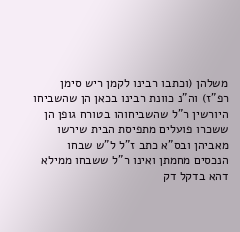משלהן (וכתבו רבינו לקמן ריש סימן רפ"ז) וה"נ כוונת רבינו בכאן הן שהשביחו היורשין ר"ל שהשביחוהו בטורח גופן הן ששכרו פועלים מתפיסת הבית שירשו מאביהן ובס"א כתב ז"ל ל"ש שבחו הנכסים מחמתן ואינו ר"ל ששבחו ממילא דהא בדקל דק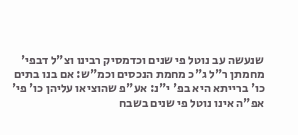שנעשה עב נוטל פי שנים וכדמסיק רבינו וצ"ל דבפי' מחמתן ר"ל ג"כ מחמת הנכסים וכמ"ש: אם בנו בתים כו' ברייתא היא בפ' י"נ: אע"פ שהוציאו עליהן כו' פי' אפ"ה אינו נוטל פי שנים בשבח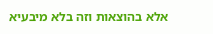אלא בהוצאות וזה בלא מיבעיא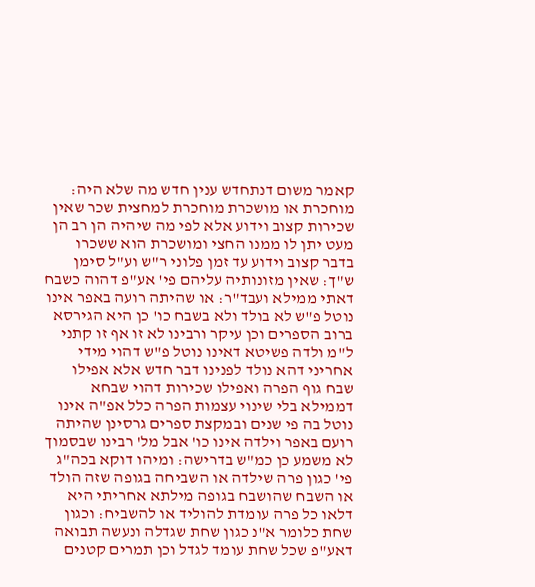קאמר משום דנתחדש ענין חדש מה שלא היה: מוחכרת או מושכרת מוחכרת למחצית שכר שאין שכירות קצוב וידוע אלא לפי מה שיהיה הן רב הן מעט יתן לו ממנו החצי ומושכרת הוא ששכרו בדבר קצוב וידוע עד זמן פלוני ר"ש וע"ל סימן ש"ך: שאין מזונותיה עליהם פי' אע"פ דהוה כשבח דאתי ממילא ועבד"ר: או שהיתה רועה באפר אינו נוטל פ"ש לא בולד ולא בשבח כו' כן היא הגירסא ברוב הספרים וכן עיקר ורבינו לא זו אף זו קתני ל"מ ולדה פשיטא דאינו נוטל פ"ש דהוי מידי אחריני דהא נולד לפנינו דבר חדש אלא אפילו שבח גוף הפרה ואפילו שכירות דהוי שבחא דממילא בלי שינוי עצמות הפרה כלל אפ"ה אינו נוטל בה פי שנים ובמקצת ספרים גרסינן שהיתה רועם באפר וילדה אינו כו' אבל מל' רבינו שבסמוך לא משמע כן כמ"ש בדרישה: ומיהו דוקא בכה"ג פי' כגון פרה שילדה או השביחה בגופה שזה הולד או השבח שהושבח בגופה מילתא אחריתי היא דלאו כל פרה עומדת להוליד או להשביח: וכגון שחת כלומר א"נ כגון שחת שגדלה ונעשה תבואה דאע"פ שכל שחת עומד לגדל וכן תמרים קטנים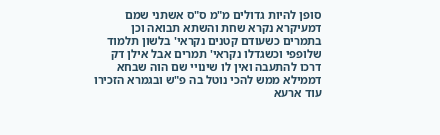סופן להיות גדולים מ"מ ס"ס אשתני שמם דמעיקרא נקרא שחת והשתא תבואה וכן בתמרים כשעודם קטנים נקראי' בלשון תלמוד שלופפי וכשגדלו נקראי' תמרים אבל אילן דק דרכו להתעבה ואין לו שינויי שם הוה שבחא דממילא ממש להכי נוטל בה פ"ש ובגמרא הזכירו עוד ארעא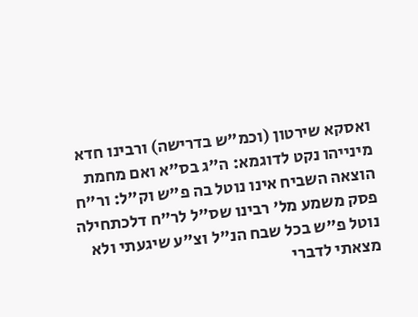ואסקא שירטון (וכמ"ש בדרישה) ורבינו חדא מינייהו נקט לדוגמא: ה"ג בס"א ואם מחמת הוצאה השביח אינו נוטל בה פ"ש וק"ל: ור"ח פסק משמע מל' רבינו שס"ל לר"ח דלכתחילה נוטל פ"ש בכל שבח הנ"ל וצ"ע שיגעתי ולא מצאתי לדברי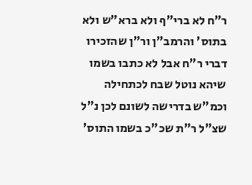ר"ח לא ברי"ף ולא ברא"ש ולא בתוס' והרמב"ן ור"ן שהזכירו דברי ר"ח אבל לא כתבו בשמו שיהא נוטל שבח לכתחילה וכמ"ש בדרישה לשונם לכן נ"ל שצ"ל ר"ת שכ"כ בשמו התוס'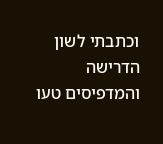וכתבתי לשון הדרישה והמדפיסים טעו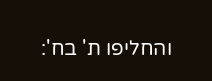והחליפו ת' בח':